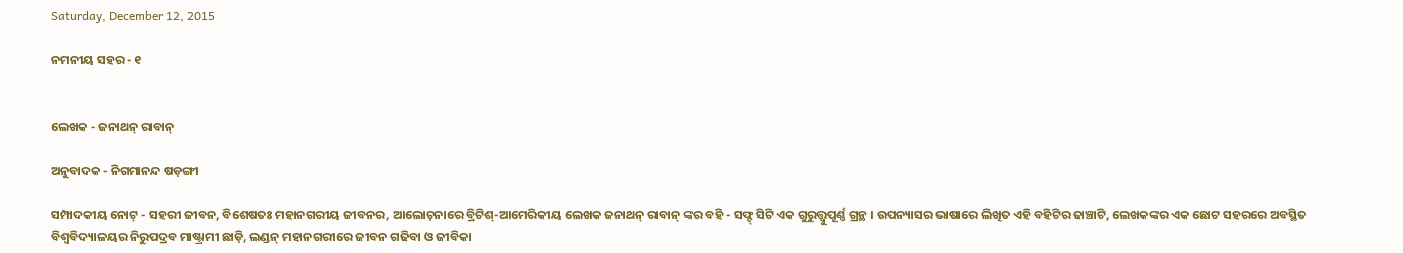Saturday, December 12, 2015

ନମନୀୟ ସହର - ୧


ଲେଖକ - ଜନାଥନ୍ ରାବାନ୍

ଅନୁବାଦକ - ନିଗମାନନ୍ଦ ଷଡ଼ଙ୍ଗୀ

ସମ୍ପାଦକୀୟ ନୋଟ୍ - ସହରୀ ଜୀବନ, ବିଶେଷତଃ ମହାନଗରୀୟ ଜୀବନର, ଆଲୋଚ଼ନାରେ ବ୍ରିଟିଶ୍-ଆମେରିକୀୟ ଲେଖକ ଜନାଥନ୍ ରାବାନ୍ ଙ୍କର ବହି - ସଫ୍ଟ୍ ସିଟି ଏକ ଗୁରୁତ୍ତ୍ୱୁପୂର୍ଣ୍ଣ ଗ୍ରନ୍ଥ । ଉପନ୍ୟାସର ଭାଷାରେ ଲିଖିତ ଏହି ବହିଟିର ଢାଞ୍ଚାଟି, ଲେଖକଙ୍କର ଏକ ଛୋଟ ସହରରେ ଅବସ୍ଥିତ ବିଶ୍ୱବିଦ୍ୟାଳୟର ନିରୁପଦ୍ରବ ମାଷ୍ଟ୍ରାମୀ ଛାଡ଼ି, ଲଣ୍ଡନ୍ ମହାନଗରୀରେ ଜୀବନ ଗଢିବା ଓ ଜୀବିକା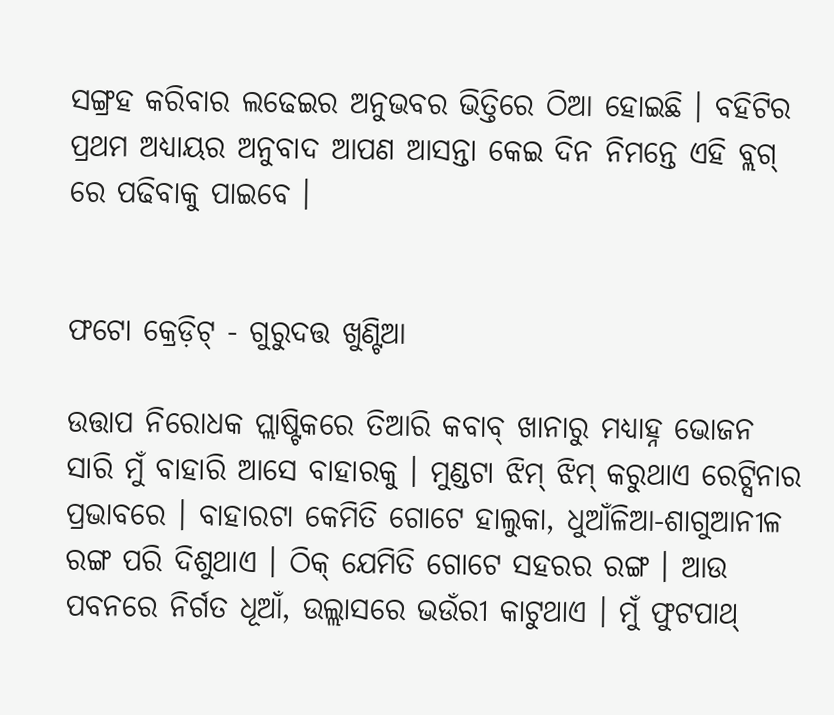ସଙ୍ଗ୍ରହ କରିବାର ଲଢେଇର ଅନୁଭବର ଭିତ୍ତିରେ ଠିଆ ହୋଇଛି । ବହିଟିର ପ୍ରଥମ ଅଧ୍ୟାୟର ଅନୁବାଦ ଆପଣ ଆସନ୍ତା କେଇ ଦିନ ନିମନ୍ତେ ଏହି ବ୍ଲଗ୍ ରେ ପଢିବାକୁ ପାଇବେ ।


ଫଟୋ କ୍ରେଡ଼ିଟ୍ - ଗୁରୁଦତ୍ତ ଖୁଣ୍ଟିଆ

ଉତ୍ତାପ ନିରୋଧକ ପ୍ଲାଷ୍ଟିକରେ ତିଆରି କବାବ୍ ଖାନାରୁ ମଧ୍ୟାହ୍ନ ଭୋଜନ ସାରି ମୁଁ ବାହାରି ଆସେ ବାହାରକୁ । ମୁଣ୍ଡଟା ଝିମ୍ ଝିମ୍ କରୁଥାଏ ରେଟ୍ସିନାର ପ୍ରଭାବରେ । ବାହାରଟା କେମିତି ଗୋଟେ ହାଲୁକା, ଧୁଆଁଳିଆ-ଶାଗୁଆନୀଳ ରଙ୍ଗ ପରି ଦିଶୁଥାଏ । ଠିକ୍ ଯେମିତି ଗୋଟେ ସହରର ରଙ୍ଗ । ଆଉ ପବନରେ ନିର୍ଗତ ଧୂଆଁ, ଉଲ୍ଲାସରେ ଭଉଁରୀ କାଟୁଥାଏ । ମୁଁ ଫୁଟପାଥ୍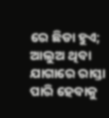ରେ ଛିଡା ହୁଏ; ଆଲୁଅ ଥିବା ଯାଗାରେ ରାସ୍ତା ପାରି ହେବାକୁ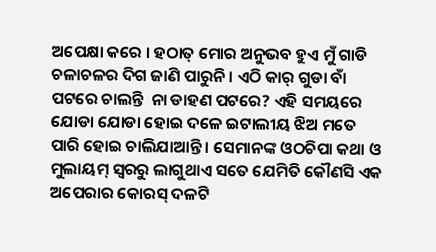ଅପେକ୍ଷା କରେ । ହଠାତ୍ ମୋର ଅନୁଭବ ହୁଏ ମୁଁ ଗାଡି ଚଳାଚଳର ଦିଗ ଜାଣି ପାରୁନି । ଏଠି କାର୍ ଗୁଡା ବାଁ ପଟରେ ଚାଲନ୍ତି  ନା ଡାହଣ ପଟରେ? ଏହି ସମୟରେ ଯୋଡା ଯୋଡା ହୋଇ ଦଳେ ଇଟାଲୀୟ ଝିଅ ମତେ ପାରି ହୋଇ ଚାଲିଯାଆନ୍ତି । ସେମାନଙ୍କ ଓଠଚିପା କଥା ଓ ମୁଲାୟମ୍ ସ୍ୱରରୁ ଲାଗୁଥାଏ ସତେ ଯେମିତି କୌଣସି ଏକ ଅପେରାର କୋରସ୍ ଦଳଟି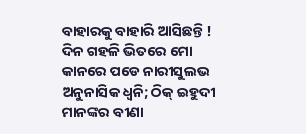ବାହାରକୁ ବାହାରି ଆସିଛନ୍ତି ! ଦିନ ଗହଳି ଭିତରେ ମୋ କାନରେ ପଡେ ନାରୀସୁଲଭ ଅନୁନାସିକ ଧ୍ୱନି; ଠିକ୍ ଇହୁଦୀ ମାନଙ୍କର ବୀଣା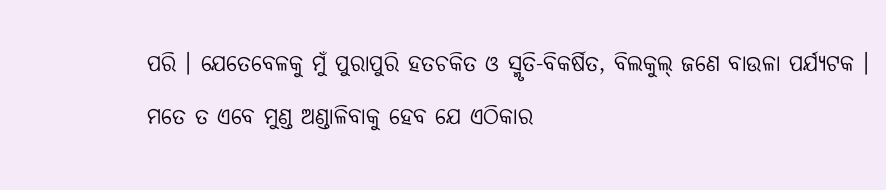ପରି । ଯେତେବେଳକୁ ମୁଁ ପୁରାପୁରି ହତଚକିତ ଓ ସ୍ମୃତି-ବିକର୍ଷିତ, ବିଲକୁଲ୍ ଜଣେ ବାଉଳା ପର୍ଯ୍ୟଟକ । ମତେ ତ ଏବେ ମୁଣ୍ଡ ଅଣ୍ଡାଳିବାକୁ ହେବ ଯେ ଏଠିକାର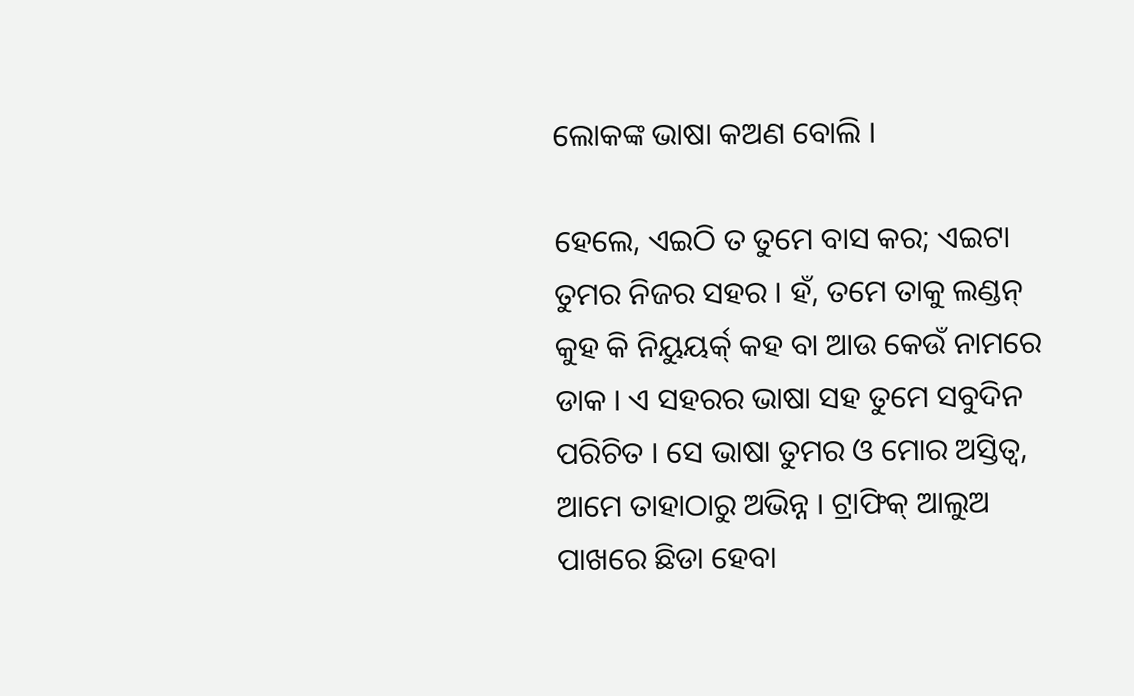ଲୋକଙ୍କ ଭାଷା କଅଣ ବୋଲି ।

ହେଲେ, ଏଇଠି ତ ତୁମେ ବାସ କର; ଏଇଟା ତୁମର ନିଜର ସହର । ହଁ, ତମେ ତାକୁ ଲଣ୍ଡନ୍ କୁହ କି ନିୟୁୟର୍କ୍ କହ ବା ଆଉ କେଉଁ ନାମରେ ଡାକ । ଏ ସହରର ଭାଷା ସହ ତୁମେ ସବୁଦିନ ପରିଚିତ । ସେ ଭାଷା ତୁମର ଓ ମୋର ଅସ୍ତିତ୍ୱ, ଆମେ ତାହାଠାରୁ ଅଭିନ୍ନ । ଟ୍ରାଫିକ୍ ଆଲୁଅ ପାଖରେ ଛିଡା ହେବା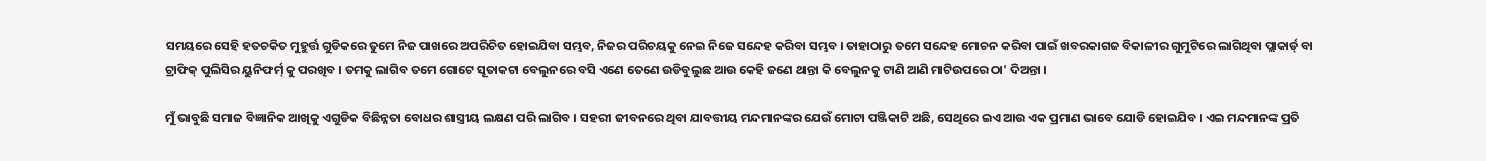ସମୟରେ ସେହି ହତଚକିତ ମୁହୁର୍ତ୍ତ ଗୁଡିକରେ ତୁମେ ନିଜ ପାଖରେ ଅପରିଚିତ ହୋଇଯିବା ସମ୍ଭବ, ନିଜର ପରିଚୟକୁ ନେଇ ନିଜେ ସନ୍ଦେହ କରିବା ସମ୍ଭବ । ତାହାଠାରୁ ତମେ ସନ୍ଦେହ ମୋଚନ କରିବା ପାଇଁ ଖବରକାଗଜ ବିକାଳୀର ଗୁମୁଟିରେ ଲାଗିଥିବା ପ୍ଲାକାର୍ଡ୍ ବା ଟ୍ରାଫିକ୍ ପୁଲିସିର ୟୁନିଫର୍ମ୍ କୁ ପରଖିବ । ତମକୁ ଲାଗିବ ତମେ ଗୋଟେ ସୂତାକଟା ବେଲୁନରେ ବସି ଏଣେ ତେଣେ ଉଡିବୁଲୁଛ ଆଉ କେହି ଜଣେ ଥାନ୍ତା କି ବେଲୁନକୁ ଟାଣି ଆଣି ମାଟିଉପରେ ଠା' ଦିଅନ୍ତା ।

ମୁଁ ଭାବୁଛି ସମାଜ ବିଜ୍ଞାନିକ ଆଖିକୁ ଏଗୁଡିକ ବିଛିନ୍ନତା ବୋଧର ଶାସ୍ତ୍ରୀୟ ଲକ୍ଷଣ ପରି ଲାଗିବ । ସହରୀ ଜୀବନରେ ଥିବା ଯାବତ୍ତୀୟ ମନ୍ଦମାନଙ୍କର ଯେଉଁ ମୋଟା ପଞ୍ଜିକାଟି ଅଛି, ସେଥିରେ ଇଏ ଆଉ ଏକ ପ୍ରମାଣ ଭାବେ ଯୋଡି ହୋଇଯିବ । ଏଇ ମନ୍ଦମାନଙ୍କ ପ୍ରତି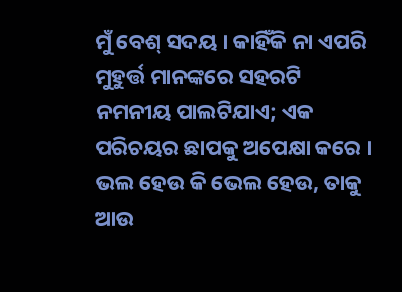ମୁଁ ବେଶ୍ ସଦୟ । କାହିଁକି ନା ଏପରି ମୁହୁର୍ତ୍ତ ମାନଙ୍କରେ ସହରଟି ନମନୀୟ ପାଲଟିଯାଏ; ଏକ ପରିଚୟର ଛାପକୁ ଅପେକ୍ଷା କରେ । ଭଲ ହେଉ କି ଭେଲ ହେଉ, ତାକୁ ଆଉ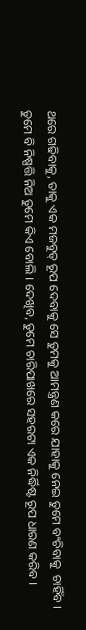ଥରେ ଗଢିବାକୁ, ତାକୁ ଏକ ମଜବୁତ୍ ରୂପ ଦେବାକୁ ସେ ତୁମକୁ ଆମନ୍ତ୍ରଣ କରେ ଯାହାକୁ ନେଇ ତୁମେ ବଂଚିବାକୁ  ଚାହିଁବ ।  ତୁମେ ବି ନିଷ୍ପତ୍ତି ନିଅ ତୁମେ କିଏ ବୋଲି । ଦେଖିବ, ତୁମେ ଚାରିପାଖରେ ସହରଟା ଏକ ନିର୍ଦ୍ଧିଷ୍ଟ ରୂପ ଧାରଣ କରିବ ।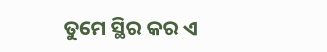ତୁମେ ସ୍ଥିର କର ଏ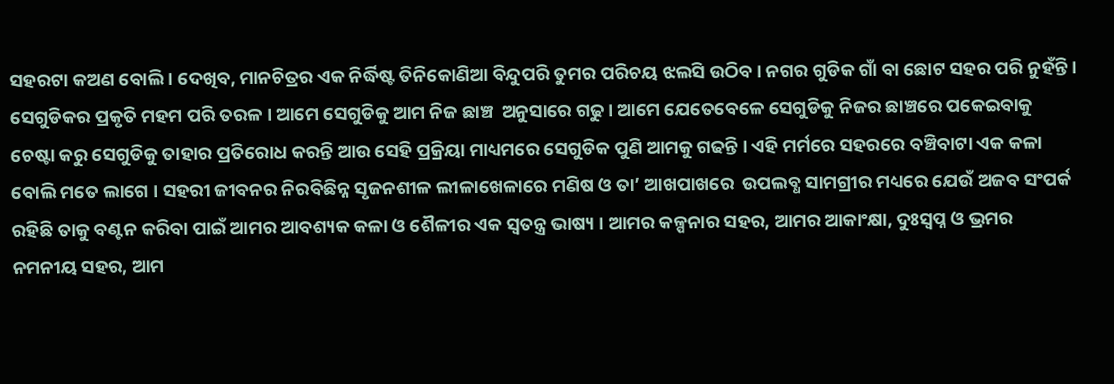ସହରଟା କଅଣ ବୋଲି । ଦେଖିବ, ମାନଚିତ୍ରର ଏକ ନିର୍ଦ୍ଧିଷ୍ଟ ତିନିକୋଣିଆ ବିନ୍ଦୁପରି ତୁମର ପରିଚୟ ଝଲସି ଉଠିବ । ନଗର ଗୁଡିକ ଗାଁ ବା ଛୋଟ ସହର ପରି ନୁହଁନ୍ତି । ସେଗୁଡିକର ପ୍ରକୃତି ମହମ ପରି ତରଳ । ଆମେ ସେଗୁଡିକୁ ଆମ ନିଜ ଛାଞ୍ଚ  ଅନୁସାରେ ଗଢୁ । ଆମେ ଯେତେବେଳେ ସେଗୁଡିକୁ ନିଜର ଛାଞ୍ଚରେ ପକେଇବାକୁ ଚେଷ୍ଟା କରୁ ସେଗୁଡିକୁ ତାହାର ପ୍ରତିରୋଧ କରନ୍ତି ଆଉ ସେହି ପ୍ରକ୍ରିୟା ମାଧ୍ୟମରେ ସେଗୁଡିକ ପୁଣି ଆମକୁ ଗଢନ୍ତି । ଏହି ମର୍ମରେ ସହରରେ ବଞ୍ଚିବାଟା ଏକ କଳା ବୋଲି ମତେ ଲାଗେ । ସହରୀ ଜୀବନର ନିରବିଛିନ୍ନ ସୃଜନଶୀଳ ଲୀଳାଖେଳାରେ ମଣିଷ ଓ ତା’ ଆଖପାଖରେ  ଉପଲବ୍ଧ ସାମଗ୍ରୀର ମଧ୍ୟରେ ଯେଉଁ ଅଜବ ସଂପର୍କ ରହିଛି ତାକୁ ବଣ୍ଟନ କରିବା ପାଇଁ ଆମର ଆବଶ୍ୟକ କଳା ଓ ଶୈଳୀର ଏକ ସ୍ୱତନ୍ତ୍ର ଭାଷ୍ୟ । ଆମର କଳ୍ପନାର ସହର, ଆମର ଆକାଂକ୍ଷା, ଦୁଃସ୍ୱପ୍ନ ଓ ଭ୍ରମର ନମନୀୟ ସହର, ଆମ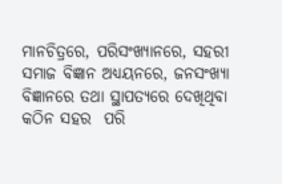ମାନଚିତ୍ରରେ, ପରିସଂଖ୍ୟାନରେ, ସହରୀ ସମାଜ ବିଜ୍ଞାନ ଅଧ୍ୟୟନରେ, ଜନସଂଖ୍ୟା ବିଜ୍ଞାନରେ ତଥା ସ୍ଥାପତ୍ୟରେ ଦେଖିଥିବା କଠିନ ସହର  ପରି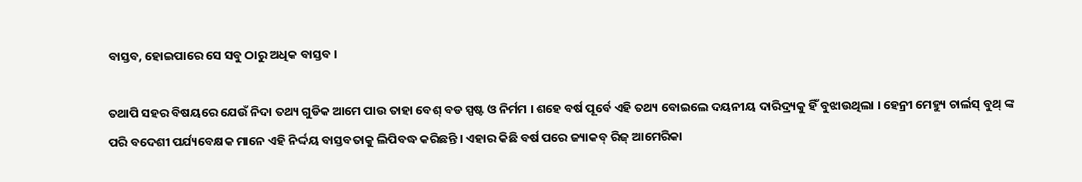ବାସ୍ତବ, ହୋଇପାରେ ସେ ସବୁ ଠାରୁ ଅଧିକ ବାସ୍ତବ ।

ତଥାପି ସହର ବିଷୟରେ ଯେଉଁ ନିଦା ତଥ୍ୟ ଗୁଡିକ ଆମେ ପାଉ ତାହା ବେଶ୍ ବଡ ସ୍ପଷ୍ଟ ଓ ନିର୍ମମ । ଶହେ ବର୍ଷ ପୂର୍ବେ ଏହି ତଥ୍ୟ ବୋଇଲେ ଦୟନୀୟ ଦାରିଦ୍ର୍ୟକୁ ହିଁ ବୁଝାଉଥିଲା । ହେନ୍ରୀ ମେହ୍ୟୁ ଚାର୍ଲସ୍ ବୁଥ୍ ଙ୍କ ପରି ବଦେଶୀ ପର୍ଯ୍ୟବେକ୍ଷକ ମାନେ ଏହି ନିର୍ଦ୍ଦୟ ବାସ୍ତବତାକୁ ଲିପିବଦ୍ଧ କରିଛନ୍ତି । ଏହାର କିଛି ବର୍ଷ ପରେ ଜ୍ୟାକବ୍ ରିଜ୍ ଆମେରିକା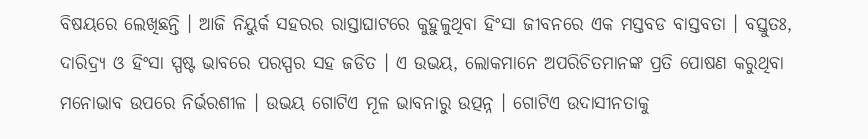ବିଷୟରେ ଲେଖିଛନ୍ତି । ଆଜି ନିୟୁର୍କ ସହରର ରାସ୍ତାଘାଟରେ କୁହୁଳୁଥିବା ହିଂସା ଜୀବନରେ ଏକ ମସ୍ତବଡ ବାସ୍ତବତା । ବସ୍ତୁତଃ, ଦାରିଦ୍ର୍ୟ ଓ ହିଂସା ସ୍ପଷ୍ଟ ଭାବରେ ପରସ୍ପର ସହ ଜଡିତ । ଏ ଉଭୟ, ଲୋକମାନେ ଅପରିଚିତମାନଙ୍କ ପ୍ରତି ପୋଷଣ କରୁଥିବା ମନୋଭାବ ଉପରେ ନିର୍ଭରଶୀଳ । ଉଭୟ ଗୋଟିଏ ମୂଳ ଭାବନାରୁ ଉତ୍ପନ୍ନ । ଗୋଟିଏ ଉଦାସୀନତାକୁ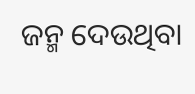ଜନ୍ମ ଦେଉଥିବା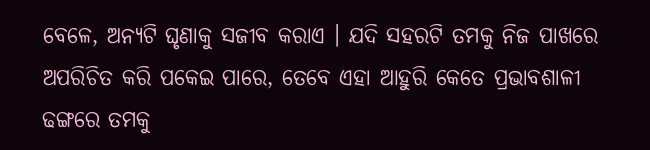ବେଳେ, ଅନ୍ୟଟି ଘୃଣାକୁ ସଜୀବ କରାଏ । ଯଦି ସହରଟି ତମକୁ ନିଜ ପାଖରେ ଅପରିଚିତ କରି ପକେଇ ପାରେ, ତେବେ ଏହା ଆହୁରି କେତେ ପ୍ରଭାବଶାଳୀ ଢଙ୍ଗରେ ତମକୁ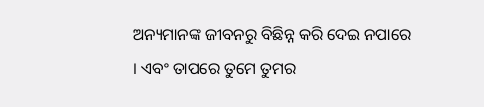ଅନ୍ୟମାନଙ୍କ ଜୀବନରୁ ବିଛିନ୍ନ କରି ଦେଇ ନପାରେ । ଏବଂ ତାପରେ ତୁମେ ତୁମର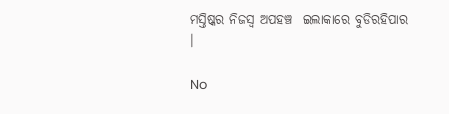ମସ୍ତିଷ୍କର ନିଜସ୍ୱ ଅପହଞ୍ଚ  ଇଲାକାରେ ବୁଡିରହିପାର ।

No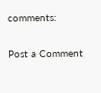comments:

Post a Comment